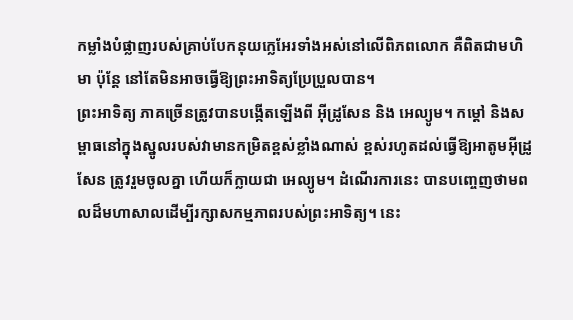កម្លាំងបំផ្លាញរបស់គ្រាប់បែកនុយក្លេអែរទាំងអស់នៅលើពិភពលោក គឺពិតជាមហិមា ប៉ុន្តែ នៅតែមិនអាចធ្វើឱ្យព្រះអាទិត្យប្រែប្រួលបាន។
ព្រះអាទិត្យ ភាគច្រើនត្រូវបានបង្កើតឡើងពី អ៊ីដ្រូសែន និង អេល្យូម។ កម្ដៅ និងសម្ពាធនៅក្នុងស្នូលរបស់វាមានកម្រិតខ្ពស់ខ្លាំងណាស់ ខ្ពស់រហូតដល់ធ្វើឱ្យអាតូមអ៊ីដ្រូសែន ត្រូវរួមចូលគ្នា ហើយក៏ក្លាយជា អេល្យូម។ ដំណើរការនេះ បានបញ្ចេញថាមពលដ៏មហាសាលដើម្បីរក្សាសកម្មភាពរបស់ព្រះអាទិត្យ។ នេះ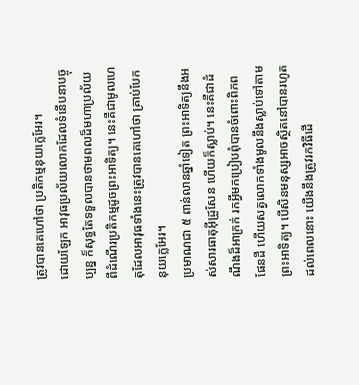ត្រូវបានគេហៅថា ប្រតិកម្មនុយក្លេអែរ។
ដោយឡែក អាវុធប្រល័យលោកដែលទំនើបនាបច្ចុប្បន្ន ក៏សុទ្ធតែទទួលបានថាមពលដ៏មហាប្រល័យពីដំណើរប្រតិកម្មដូចព្រះអាទិត្យ។ នេះគឺជាមូលហេតុដែលអាវុធទាំងនេះត្រូវបានគេហៅថា គ្រាប់បែកនុយក្លេអែរ។
ប្រមាណជា ៥ ពាន់លានឆ្នាំទៀត ព្រះអាទិត្យនឹងអស់សារធាតុអ៊ីដ្រូសែន ហើយក៏ស្លាប់។ នេះគឺជាដំណឹងដ៏អាក្រក់ រកអ្វីមកប្រៀបពុំបានចំពោះពិភពផែនដី ហើយសត្វលោកទាំងមូលនឹងស្លាប់ទៅតាមព្រះអាទិត្យ។ បើសិនមនុស្សអាចស្ថិតនៅបានរហូតដល់ពេលនោះ យើងនឹងត្រូវរកវិធីដើ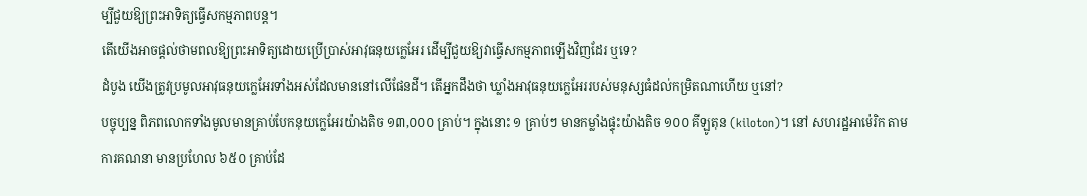ម្បីជួយឱ្យព្រះអាទិត្យធ្វើសកម្មភាពបន្ត។
តើយើងអាចផ្ដល់ថាមពលឱ្យព្រះអាទិត្យដោយប្រើប្រាស់អាវុធនុយក្លេអែរ ដើម្បីជួយឱ្យវាធ្វើសកម្មភាពឡើងវិញដែរ ឬទេ?
ដំបូង យើងត្រូវប្រមូលអាវុធនុយក្លេអែរទាំងអស់ដែលមាននៅលើផែនដី។ តើអ្នកដឹងថា ឃ្លាំងអាវុធនុយក្លេអែររបស់មនុស្សធំដល់កម្រិតណាហើយ ឬនៅ?
បច្ចុប្បន្ន ពិភពលោកទាំងមូលមានគ្រាប់បែកនុយក្លេអែរយ៉ាងតិច ១៣,០០០ គ្រាប់។ ក្នុងនោះ ១ គ្រាប់ៗ មានកម្លាំងផ្ទុះយ៉ាងតិច ១០០ គីឡូតុន (kiloton)។ នៅ សហរដ្ឋអាម៉េរិក តាមការគណនា មានប្រហែល ៦៥០ គ្រាប់ដែ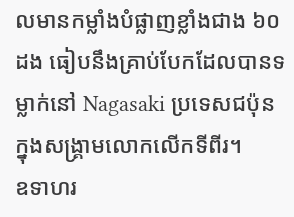លមានកម្លាំងបំផ្លាញខ្លាំងជាង ៦០ ដង ធៀបនឹងគ្រាប់បែកដែលបានទម្លាក់នៅ Nagasaki ប្រទេសជប៉ុន ក្នុងសង្គ្រាមលោកលើកទីពីរ។
ឧទាហរ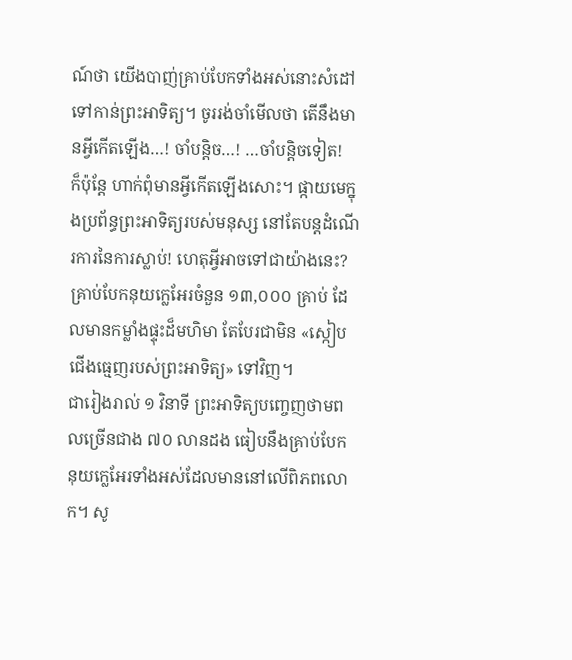ណ៍ថា យើងបាញ់គ្រាប់បែកទាំងអស់នោះសំដៅទៅកាន់ព្រះអាទិត្យ។ ចូររង់ចាំមើលថា តើនឹងមានអ្វីកើតឡើង…! ចាំបន្តិច…! …ចាំបន្តិចទៀត!
ក៏ប៉ុន្តែ ហាក់ពុំមានអ្វីកើតឡើងសោះ។ ផ្កាយមេក្នុងប្រព័ន្ធព្រះអាទិត្យរបស់មនុស្ស នៅតែបន្តដំណើរការនៃការស្លាប់! ហេតុអ្វីអាចទៅជាយ៉ាងនេះ? គ្រាប់បែកនុយក្លេអែរចំនួន ១៣,០០០ គ្រាប់ ដែលមានកម្លាំងផ្ទុះដ៏មហិមា តែបែរជាមិន «ស្កៀបជើងធ្មេញរបស់ព្រះអាទិត្យ» ទៅវិញ។
ជារៀងរាល់ ១ វិនាទី ព្រះអាទិត្យបញ្ចេញថាមពលច្រើនជាង ៧០ លានដង ធៀបនឹងគ្រាប់បែកនុយក្លេអែរទាំងអស់ដែលមាននៅលើពិភពលោក។ សូ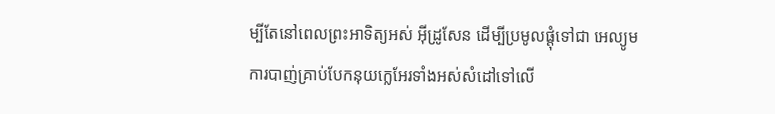ម្បីតែនៅពេលព្រះអាទិត្យអស់ អ៊ីដ្រូសែន ដើម្បីប្រមូលផ្ដុំទៅជា អេល្យូម ការបាញ់គ្រាប់បែកនុយក្លេអែរទាំងអស់សំដៅទៅលើ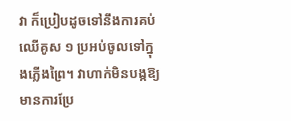វា ក៏ប្រៀបដូចទៅនឹងការគប់ឈើគូស ១ ប្រអប់ចូលទៅក្នុងភ្លើងព្រៃ។ វាហាក់មិនបង្កឱ្យមានការប្រែ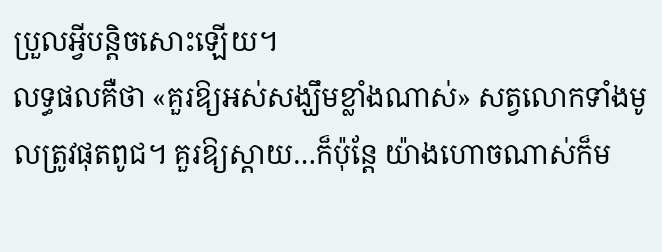ប្រួលអ្វីបន្តិចសោះឡើយ។
លទ្ធផលគឺថា «គួរឱ្យអស់សង្ឃឹមខ្លាំងណាស់» សត្វលោកទាំងមូលត្រូវផុតពូជ។ គួរឱ្យស្ដាយ…ក៏ប៉ុន្តែ យ៉ាងហោចណាស់ក៏ម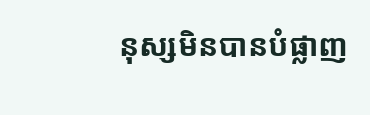នុស្សមិនបានបំផ្លាញ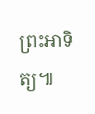ព្រះអាទិត្យ៕